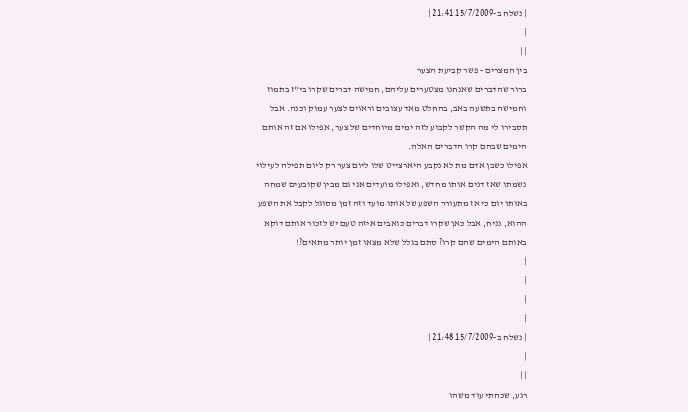| נשלח ב-15/7/2009 21:41 |
|
| |
בין המצרים - פשר קביעת הצער
ברור שהדברים שאנחנו מצטערים עליהם, חמישה דברים שקרו בי"ז בתמוז וחמישה בתשעה באב, בהחלט מאד עצובים וראוים לצער עמוק וכנה. אבל תסבירו לי מה הקשר לקבוע לזה ימים מיוחדים של צער, אפילו אם זה אותם הימים שבהם קרו הדברים האלה.
אפילו כשבן אדם מת לא נקבע היארצייט שלו ליום צער רק ליום תפילה לעילוי נשמתו שאז דנים אותו מחדש, ואפילו מועדים אני גם מבין שקובעים שמחה באותו יום כי אז מתעורר השפע של אותו מועד וזה זמן מסוגל לקבל את השפע ההוא, נניח, אבל כאן שקרו דברים כואבים איזה טעם יש לזכור אותם דוקא באותם הימים שהם קרו? סתם בגלל שלא מצאו זמן יותר מתאים?!
|
|
|
|
| נשלח ב-15/7/2009 21:48 |
|
| |
רגע, שכחתי עוד משהו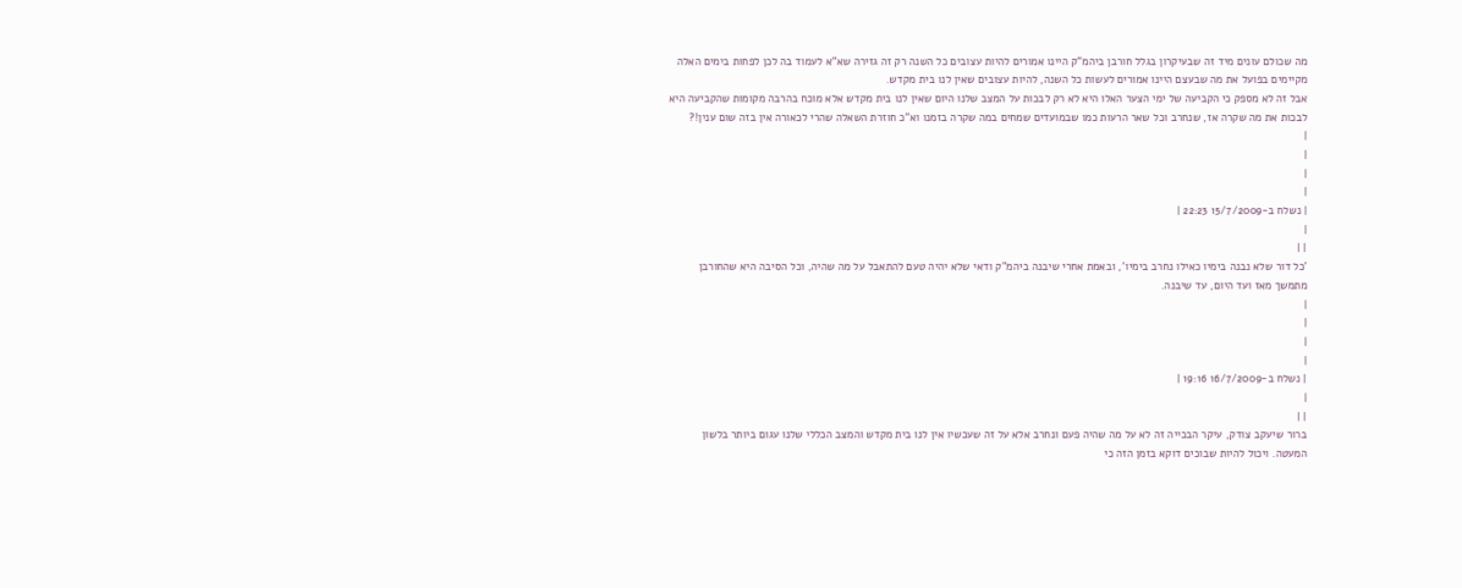מה שכולם עונים מיד זה שבעיקרון בגלל חורבן ביהמ"ק היינו אמורים להיות עצובים כל השנה רק זה גזירה שא"א לעמוד בה לכן לפחות בימים האלה מקיימים בפועל את מה שבעצם היינו אמורים לעשות כל השנה, להיות עצובים שאין לנו בית מקדש.
אבל זה לא מספק כי הקביעה של ימי הצער האלו היא לא רק לבכות על המצב שלנו היום שאין לנו בית מקדש אלא מוכח בהרבה מקומות שהקביעה היא לבכות את מה שקרה אז, שנחרב וכל שאר הרעות כמו שבמועדים שמחים במה שקרה בזמנו וא"כ חוזרת השאלה שהרי לכאורה אין בזה שום ענין!?
|
|
|
|
| נשלח ב-15/7/2009 22:23 |
|
| |
'כל דור שלא נבנה בימיו כאילו נחרב בימיו', ובאמת אחרי שיבנה ביהמ"ק ודאי שלא יהיה טעם להתאבל על מה שהיה, וכל הסיבה היא שהחורבן מתמשך מאז ועד היום, עד שיבנה.
|
|
|
|
| נשלח ב-16/7/2009 19:16 |
|
| |
ברור שיעקב צודק, עיקר הבכייה זה לא על מה שהיה פעם ונחרב אלא על זה שעכשיו אין לנו בית מקדש והמצב הכללי שלנו עגום ביותר בלשון המעטה. ויכול להיות שבוכים דוקא בזמן הזה כי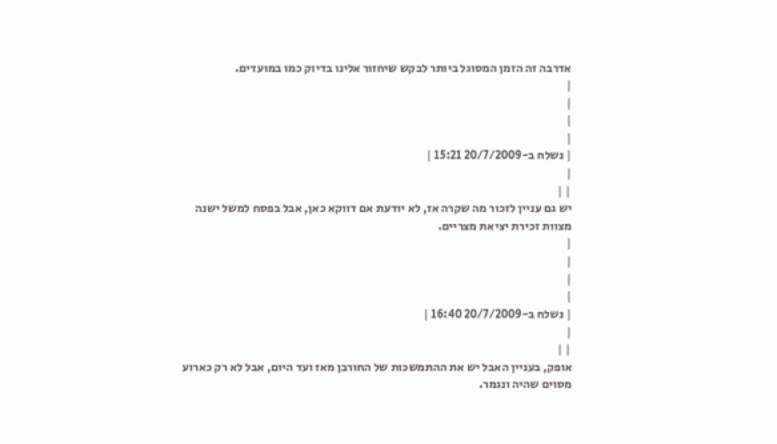אדרבה זה הזמן המסוגל ביותר לבקש שיחזור אלינו בדיוק כמו במועדים.
|
|
|
|
| נשלח ב-20/7/2009 15:21 |
|
| |
יש גם עניין לזכור מה שקרה אז, לא יודעת אם דווקא כאן, אבל בפסח למשל ישנה מצוות זכירת יציאת מצריים.
|
|
|
|
| נשלח ב-20/7/2009 16:40 |
|
| |
אופק, בעניין האבל יש את ההתמשכות של החורבן מאז ועד היום, אבל לא רק כארוע מסוים שהיה ונגמר.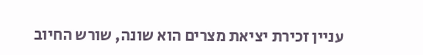עניין זכירת יציאת מצרים הוא שונה, שורש החיוב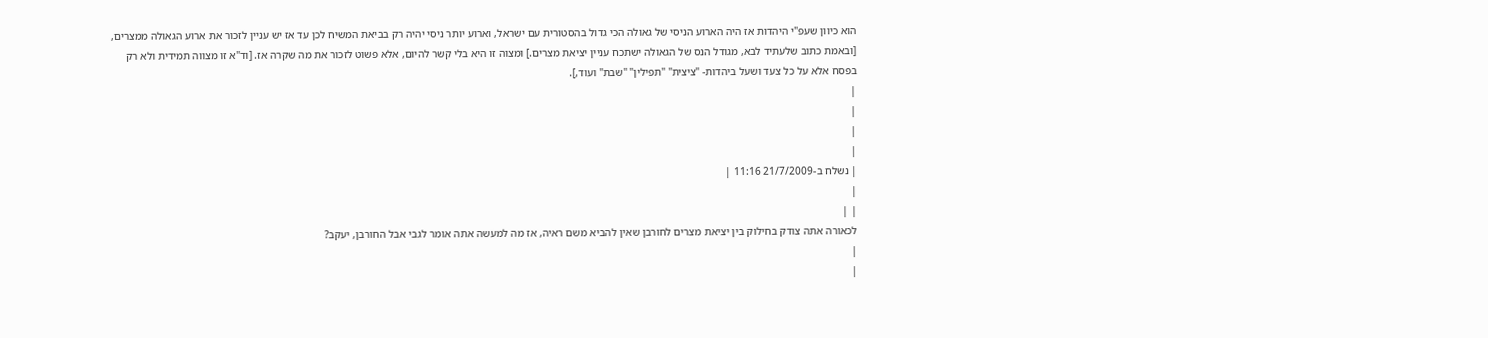הוא כיוון שעפ"י היהדות אז היה הארוע הניסי של גאולה הכי גדול בהסטורית עם ישראל, וארוע יותר ניסי יהיה רק בביאת המשיח לכן עד אז יש עניין לזכור את ארוע הגאולה ממצרים, [ובאמת כתוב שלעתיד לבא, מגודל הנס של הגאולה ישתכח עניין יציאת מצרים.] ומצוה זו היא בלי קשר להיום, אלא פשוט לזכור את מה שקרה אז. [וד"א זו מצווה תמידית ולא רק בפסח אלא על כל צעד ושעל ביהדות- "ציצית" "תפילין" "שבת" ועוד,].
|
|
|
|
| נשלח ב-21/7/2009 11:16 |
|
| |
לכאורה אתה צודק בחילוק בין יציאת מצרים לחורבן שאין להביא משם ראיה, אז מה למעשה אתה אומר לגבי אבל החורבן, יעקב?
|
|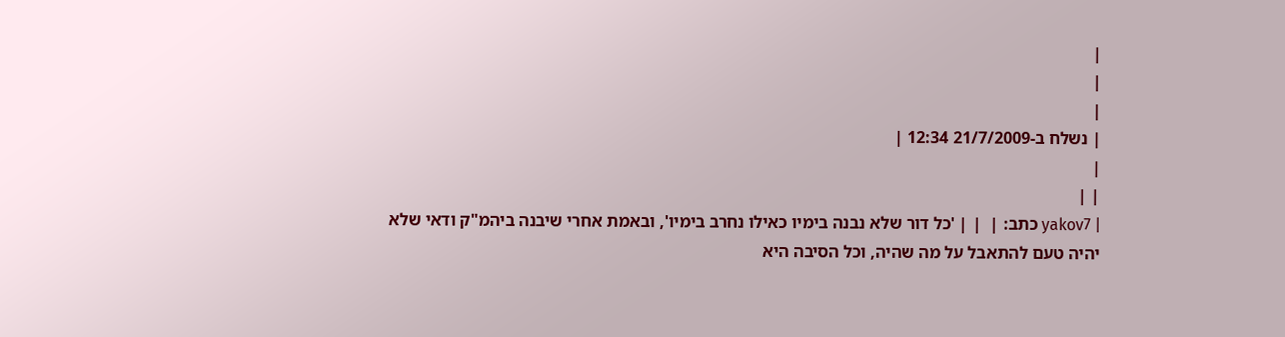|
|
|
| נשלח ב-21/7/2009 12:34 |
|
| |
| yakov7 כתב: |  | | 'כל דור שלא נבנה בימיו כאילו נחרב בימיו', ובאמת אחרי שיבנה ביהמ"ק ודאי שלא יהיה טעם להתאבל על מה שהיה, וכל הסיבה היא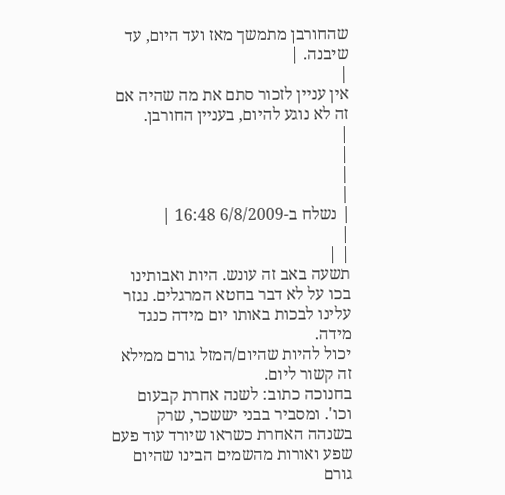שהחורבן מתמשך מאז ועד היום, עד שיבנה. |
|
אין עניין לזכור סתם את מה שהיה אם זה לא נוגע להיום, בעניין החורבן.
|
|
|
|
| נשלח ב-6/8/2009 16:48 |
|
| |
תשעה באב זה עונש. היות ואבותינו בכו על לא דבר בחטא המרגלים. נגזר עלינו לבכות באותו יום מידה כנגד מידה.
יכול להיות שהיום/המזל גורם ממילא זה קשור ליום.
בחנוכה כתוב: לשנה אחרת קבעום וכו'. ומסביר בבני יששכר, שרק בשנהה האחרת כשראו שיורד עוד פעם שפע ואורות מהשמים הבינו שהיום גורם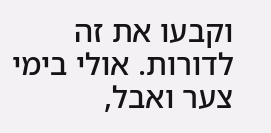וקבעו את זה לדורות. אולי בימי צער ואבל,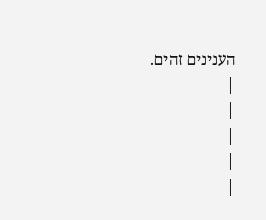הענינים זהים.
|
|
|
|
|